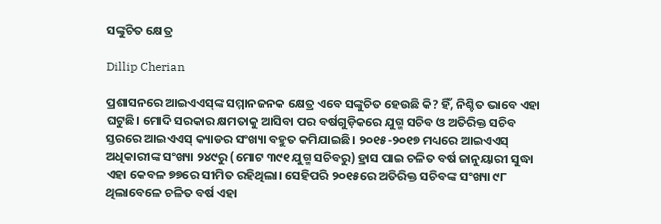ସଙ୍କୁଚିତ କ୍ଷେତ୍ର

Dillip Cherian

ପ୍ରଶାସନରେ ଆଇଏଏସ୍‌ଙ୍କ ସମ୍ମାନଜନକ କ୍ଷେତ୍ର ଏବେ ସଙ୍କୁଚିତ ହେଉଛି କି? ହିଁ, ନିଶ୍ଚିତ ଭାବେ ଏହା ଘଟୁଛି। ମୋଦି ସରକାର କ୍ଷମତାକୁ ଆସିବା ପର ବର୍ଷଗୁଡ଼ିକରେ ଯୁଗ୍ମ ସଚିବ ଓ ଅତିରିକ୍ତ ସଚିବ ସ୍ତରରେ ଆଇଏଏସ୍‌ କ୍ୟାଡର ସଂଖ୍ୟା ବହୁତ କମିଯାଇଛି। ୨୦୧୫-୨୦୧୭ ମଧ୍ୟରେ ଆଇଏଏସ୍‌ ଅଧିକାରୀଙ୍କ ସଂଖ୍ୟା ୨୪୯ରୁ (ମୋଟ ୩୯୧ ଯୁଗ୍ମ ସଚିବରୁ) ହ୍ରାସ ପାଇ ଚଳିତ ବର୍ଷ ଜାନୁୟାରୀ ସୁଦ୍ଧା ଏହା କେବଳ ୭୭ରେ ସୀମିତ ରହିଥିଲା। ସେହିପରି ୨୦୧୫ରେ ଅତିରିକ୍ତ ସଚିବଙ୍କ ସଂଖ୍ୟା ୯୮ ଥିଲାବେଳେ ଚଳିତ ବର୍ଷ ଏହା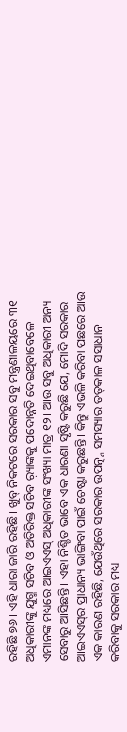ରହିଛି ୭୬। ଏହି ଧାରା ଜାରି ରହିଛି। ଖୁବ୍‌ ନିକଟରେ ସରକାର ସବୁ ମନ୍ତ୍ରଣାଳୟରେ ୩୧ ଅଧିକାରୀଙ୍କୁ ଯୁଗ୍ମ ସଚିବ ଓ ଅତିରିକ୍ତ ସଚିବ ର଼୍ୟାଙ୍କକୁ ପଦୋନ୍ନତି ଦେଇଥିବାବେଳେ ଏମାନଙ୍କ ମଧ୍ୟରେ ଆଇଏଏସ୍‌ ଅଧିକାରୀଙ୍କ ସଂଖ୍ୟା ମାତ୍ର ୧୨। ଆଉ ସବୁ ଅଧିକାରୀ ଅନ୍ୟ ସେବାରୁ ଆସିଛନ୍ତି। ଏହା ନିଶ୍ଚିତ ଭାବେ ଏକ ଧାରଣା ସୃଷ୍ଟି କରୁଛି ଯେ, ମୋଦି ସରକାର ଆଇଏଏସ୍‌ର ପ୍ରାଧାନ୍ୟ ଭାଙ୍ଗିବା ପାଇଁ ଚେଷ୍ଟା କରୁଛନ୍ତି। କିନ୍ତୁ ଏଭଳି କରିବା ପଛରେ ଆଉ ଏକ କାରଣ ରହିଛି, ଯେଉଁଥିରେ ସରକାର ଉପତ୍ନ୍ନ ସମସ୍ୟାର ତତ୍‌କାଳ ସସାଧାନ କରିବାକୁ ସରକାର ମଧ୍ୟ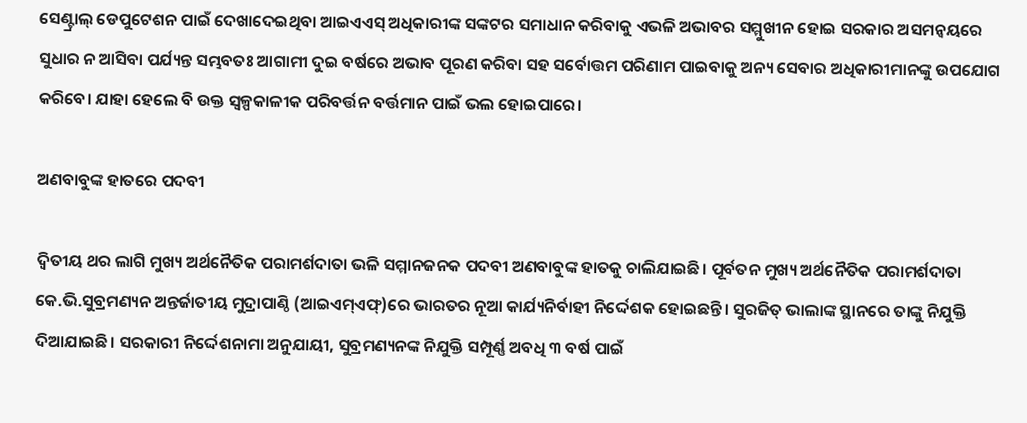ସେଣ୍ଟ୍ରାଲ୍‌ ଡେପୁଟେଶନ ପାଇଁ ଦେଖାଦେଇଥିବା ଆଇଏଏସ୍‌ ଅଧିକାରୀଙ୍କ ସଙ୍କଟର ସମାଧାନ କରିବାକୁ ଏଭଳି ଅଭାବର ସମ୍ମୁଖୀନ ହୋଇ ସରକାର ଅସମନ୍ବୟରେ ସୁଧାର ନ ଆସିବା ପର୍ଯ୍ୟନ୍ତ ସମ୍ଭବତଃ ଆଗାମୀ ଦୁଇ ବର୍ଷରେ ଅଭାବ ପୂରଣ କରିବା ସହ ସର୍ବୋତ୍ତମ ପରିଣାମ ପାଇବାକୁ ଅନ୍ୟ ସେବାର ଅଧିକାରୀମାନଙ୍କୁ ଉପଯୋଗ କରିବେ। ଯାହା ହେଲେ ବି ଉକ୍ତ ସ୍ବଳ୍ପକାଳୀକ ପରିବର୍ତ୍ତନ ବର୍ତ୍ତମାନ ପାଇଁ ଭଲ ହୋଇପାରେ।

ଅଣବାବୁଙ୍କ ହାତରେ ପଦବୀ

ଦ୍ୱିତୀୟ ଥର ଲାଗି ମୁଖ୍ୟ ଅର୍ଥନୈତିକ ପରାମର୍ଶଦାତା ଭଳି ସମ୍ମାନଜନକ ପଦବୀ ଅଣବାବୁଙ୍କ ହାତକୁ ଚାଲିଯାଇଛି। ପୂର୍ବତନ ମୁଖ୍ୟ ଅର୍ଥନୈତିକ ପରାମର୍ଶଦାତା କେ.ଭି.ସୁବ୍ରମଣ୍ୟନ ଅନ୍ତର୍ଜାତୀୟ ମୁଦ୍ରାପାଣ୍ଠି (ଆଇଏମ୍‌ଏଫ୍‌)ରେ ଭାରତର ନୂଆ କାର୍ଯ୍ୟନିର୍ବାହୀ ନିର୍ଦ୍ଦେଶକ ହୋଇଛନ୍ତି। ସୁରଜିତ୍‌ ଭାଲାଙ୍କ ସ୍ଥାନରେ ତାଙ୍କୁ ନିଯୁକ୍ତି ଦିଆଯାଇଛି। ସରକାରୀ ନିର୍ଦ୍ଦେଶନାମା ଅନୁଯାୟୀ, ସୁବ୍ରମଣ୍ୟନଙ୍କ ନିଯୁକ୍ତି ସମ୍ପୂର୍ଣ୍ଣ ଅବଧି ୩ ବର୍ଷ ପାଇଁ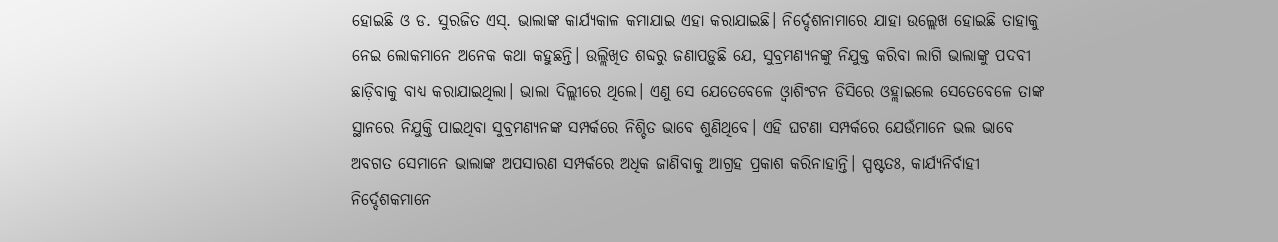ହୋଇଛି ଓ ଡ. ସୁରଜିତ ଏସ୍‌. ଭାଲାଙ୍କ କାର୍ଯ୍ୟକାଳ କମାଯାଇ ଏହା କରାଯାଇଛି। ନିର୍ଦ୍ଦେଶନାମାରେ ଯାହା ଉଲ୍ଲେଖ ହୋଇଛି ତାହାକୁ ନେଇ ଲୋକମାନେ ଅନେକ କଥା କହୁଛନ୍ତି। ଉଲ୍ଲିଖିତ ଶବ୍ଦରୁ ଜଣାପଡ଼ୁଛି ଯେ, ସୁବ୍ରମଣ୍ୟନଙ୍କୁ ନିଯୁକ୍ତ କରିବା ଲାଗି ଭାଲାଙ୍କୁ ପଦବୀ ଛାଡ଼ିବାକୁ ବାଧ୍ୟ କରାଯାଇଥିଲା। ଭାଲା ଦିଲ୍ଲୀରେ ଥିଲେ। ଏଣୁ ସେ ଯେତେବେଳେ ଓ୍ବାଶିଂଟନ ଡିସିରେ ଓହ୍ଲାଇଲେ ସେତେବେଳେ ତାଙ୍କ ସ୍ଥାନରେ ନିଯୁକ୍ତି ପାଇଥିବା ସୁବ୍ରମଣ୍ୟନଙ୍କ ସମ୍ପର୍କରେ ନିଶ୍ଚିତ ଭାବେ ଶୁଣିଥିବେ। ଏହି ଘଟଣା ସମ୍ପର୍କରେ ଯେଉଁମାନେ ଭଲ ଭାବେ ଅବଗତ ସେମାନେ ଭାଲାଙ୍କ ଅପସାରଣ ସମ୍ପର୍କରେ ଅଧିକ ଜାଣିବାକୁ ଆଗ୍ରହ ପ୍ରକାଶ କରିନାହାନ୍ତି। ସ୍ପଷ୍ଟତଃ, କାର୍ଯ୍ୟନିର୍ବାହୀ ନିର୍ଦ୍ଦେଶକମାନେ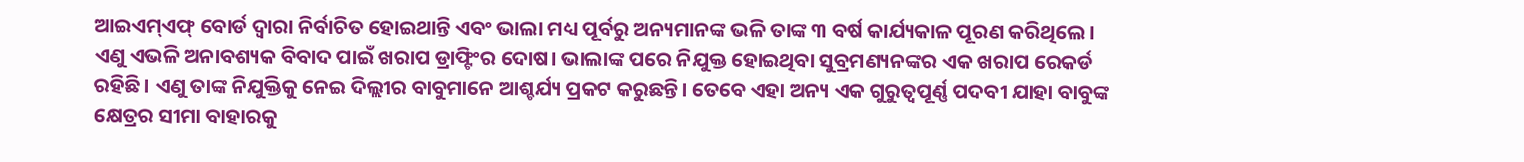ଆଇଏମ୍‌ଏଫ୍‌ ବୋର୍ଡ ଦ୍ୱାରା ନିର୍ବାଚିତ ହୋଇଥାନ୍ତି ଏବଂ ଭାଲା ମଧ୍ୟ ପୂର୍ବରୁ ଅନ୍ୟମାନଙ୍କ ଭଳି ତାଙ୍କ ୩ ବର୍ଷ କାର୍ଯ୍ୟକାଳ ପୂରଣ କରିଥିଲେ। ଏଣୁ ଏଭଳି ଅନାବଶ୍ୟକ ବିବାଦ ପାଇଁ ଖରାପ ଡ୍ରାଫ୍ଟିଂର ଦୋଷ। ଭାଲାଙ୍କ ପରେ ନିଯୁକ୍ତ ହୋଇଥିବା ସୁବ୍ରମଣ୍ୟନଙ୍କର ଏକ ଖରାପ ରେକର୍ଡ ରହିଛି। ଏଣୁ ତାଙ୍କ ନିଯୁକ୍ତିକୁ ନେଇ ଦିଲ୍ଲୀର ବାବୁମାନେ ଆଶ୍ଚର୍ଯ୍ୟ ପ୍ରକଟ କରୁଛନ୍ତି। ତେବେ ଏହା ଅନ୍ୟ ଏକ ଗୁରୁତ୍ୱପୂର୍ଣ୍ଣ ପଦବୀ ଯାହା ବାବୁଙ୍କ କ୍ଷେତ୍ରର ସୀମା ବାହାରକୁ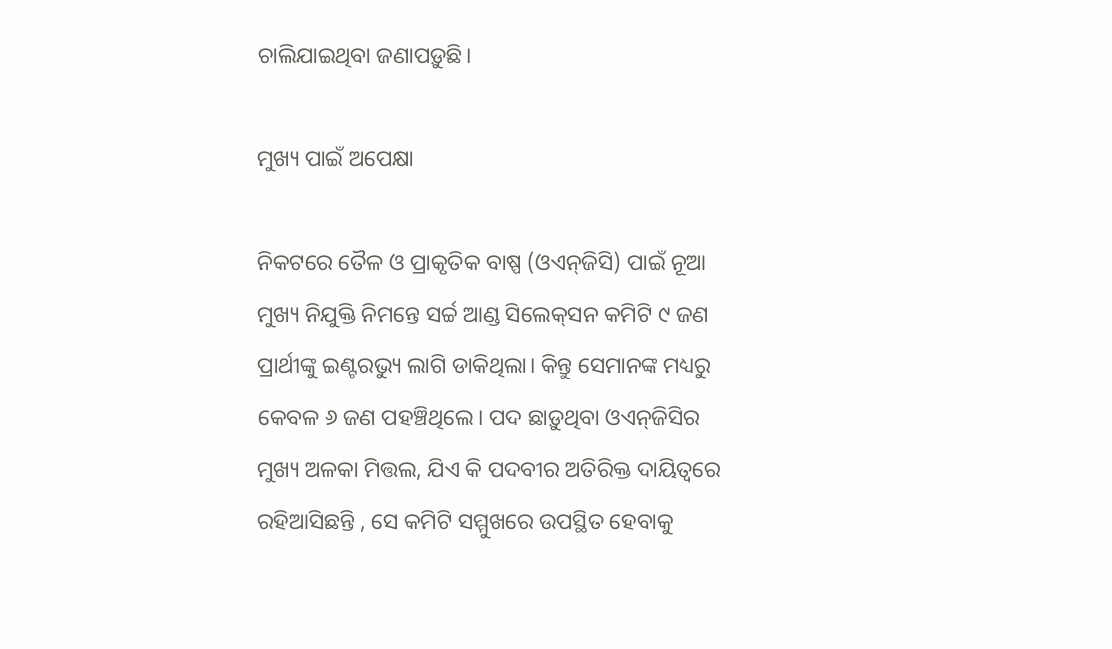ଚାଲିଯାଇଥିବା ଜଣାପଡ଼ୁଛି।

ମୁଖ୍ୟ ପାଇଁ ଅପେକ୍ଷା

ନିକଟରେ ତୈଳ ଓ ପ୍ରାକୃତିକ ବାଷ୍ପ (ଓଏନ୍‌ଜିସି) ପାଇଁ ନୂଆ ମୁଖ୍ୟ ନିଯୁକ୍ତି ନିମନ୍ତେ ସର୍ଚ୍ଚ ଆଣ୍ଡ ସିଲେକ୍‌ସନ କମିଟି ୯ ଜଣ ପ୍ରାର୍ଥୀଙ୍କୁ ଇଣ୍ଟରଭ୍ୟୁ ଲାଗି ଡାକିଥିଲା। କିନ୍ତୁ ସେମାନଙ୍କ ମଧ୍ୟରୁ କେବଳ ୬ ଜଣ ପହଞ୍ଚିଥିଲେ। ପଦ ଛାଡ଼ୁଥିବା ଓଏନ୍‌ଜିସିର ମୁଖ୍ୟ ଅଳକା ମିତ୍ତଲ, ଯିଏ କି ପଦବୀର ଅତିରିକ୍ତ ଦାୟିତ୍ୱରେ ରହିଆସିଛନ୍ତି , ସେ କମିଟି ସମ୍ମୁଖରେ ଉପସ୍ଥିତ ହେବାକୁ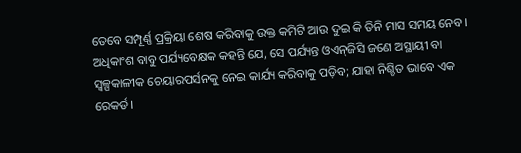ତେବେ ସମ୍ପୂର୍ଣ୍ଣ ପ୍ରକ୍ରିୟା ଶେଷ କରିବାକୁ ଉକ୍ତ କମିଟି ଆଉ ଦୁଇ କି ତିନି ମାସ ସମୟ ନେବ। ଅଧିକାଂଶ ବାବୁ ପର୍ଯ୍ୟବେକ୍ଷକ କହନ୍ତି ଯେ, ସେ ପର୍ଯ୍ୟନ୍ତ ଓଏନ୍‌ଜିସି ଜଣେ ଅସ୍ଥାୟୀ ବା ସ୍ବଳ୍ପକାଳୀକ ଚେୟାରପର୍ସନକୁ ନେଇ କାର୍ଯ୍ୟ କରିବାକୁ ପଡ଼ିବ; ଯାହା ନିଶ୍ଚିତ ଭାବେ ଏକ ରେକର୍ଡ।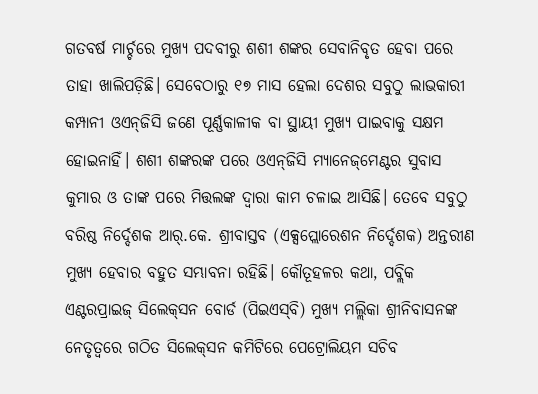ଗତବର୍ଷ ମାର୍ଚ୍ଚରେ ମୁଖ୍ୟ ପଦବୀରୁ ଶଶୀ ଶଙ୍କର ସେବାନିବୃତ ହେବା ପରେ ତାହା ଖାଲିପଡ଼ିଛି। ସେବେଠାରୁ ୧୭ ମାସ ହେଲା ଦେଶର ସବୁଠୁ ଲାଭକାରୀ କମ୍ପାନୀ ଓଏନ୍‌ଜିସି ଜଣେ ପୂର୍ଣ୍ଣକାଳୀକ ବା ସ୍ଥାୟୀ ମୁଖ୍ୟ ପାଇବାକୁ ସକ୍ଷମ ହୋଇନାହିଁ। ଶଶୀ ଶଙ୍କରଙ୍କ ପରେ ଓଏନ୍‌ଜିସି ମ୍ୟାନେଜ୍‌ମେଣ୍ଟର ସୁବାସ କୁମାର ଓ ତାଙ୍କ ପରେ ମିତ୍ତଲଙ୍କ ଦ୍ୱାରା କାମ ଚଳାଇ ଆସିଛି। ତେବେ ସବୁଠୁ ବରିଷ୍ଠ ନିର୍ଦ୍ଦେଶକ ଆର୍‌.କେ. ଶ୍ରୀବାସ୍ତବ (ଏକ୍ସପ୍ଲୋରେଶନ ନିର୍ଦ୍ଦେଶକ) ଅନ୍ତରୀଣ ମୁଖ୍ୟ ହେବାର ବହୁତ ସମ୍ଭାବନା ରହିଛି। କୌତୂହଳର କଥା, ପବ୍ଲିକ ଏଣ୍ଟରପ୍ରାଇଜ୍‌ ସିଲେକ୍‌ସନ ବୋର୍ଡ (ପିଇଏସ୍‌ବି) ମୁଖ୍ୟ ମଲ୍ଲିକା ଶ୍ରୀନିବାସନଙ୍କ ନେତୃତ୍ୱରେ ଗଠିତ ସିଲେକ୍‌ସନ କମିଟିରେ ପେଟ୍ରୋଲିୟମ ସଚିବ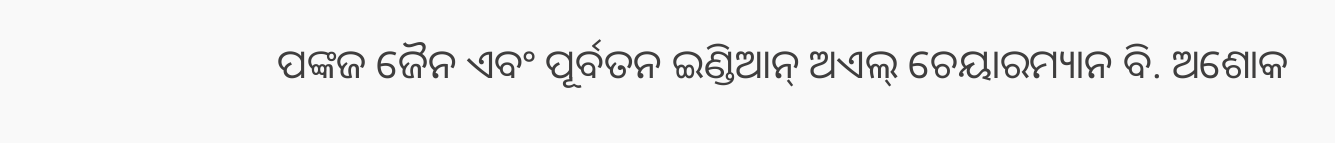ପଙ୍କଜ ଜୈନ ଏବଂ ପୂର୍ବତନ ଇଣ୍ଡିଆନ୍‌ ଅଏଲ୍‌ ଚେୟାରମ୍ୟାନ ବି. ଅଶୋକ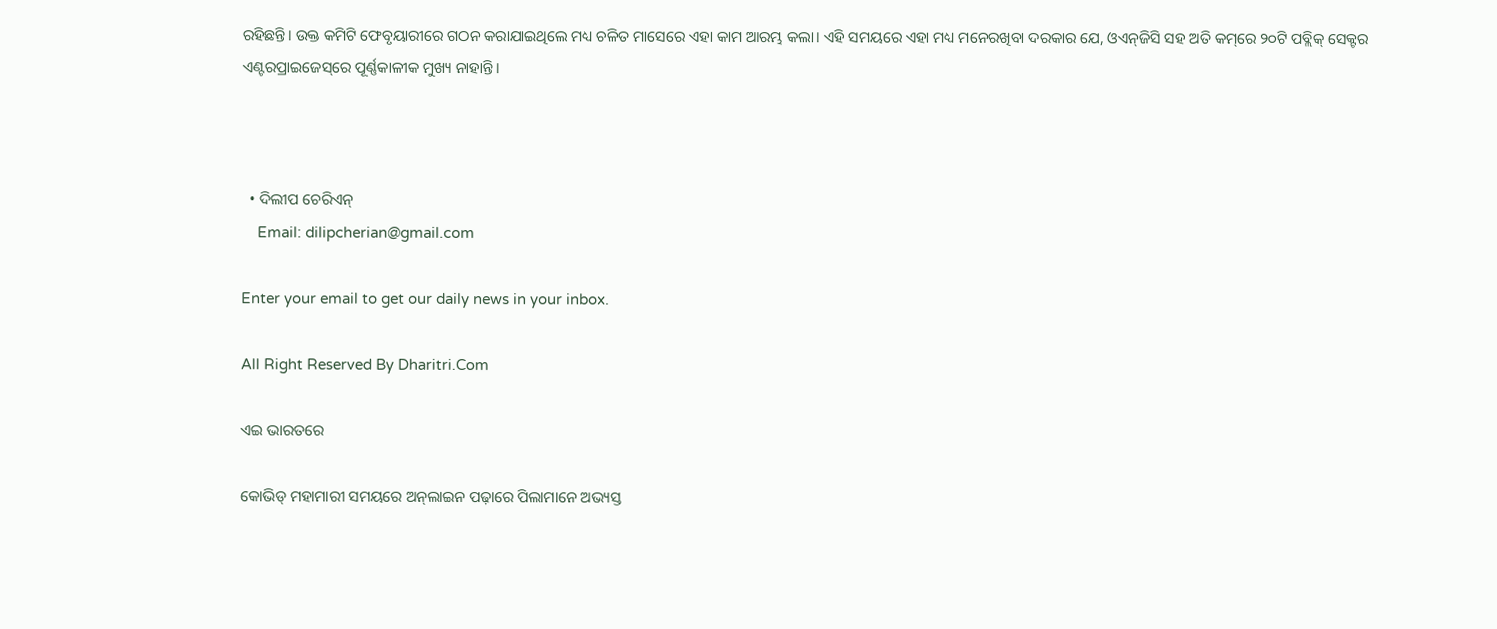ରହିଛନ୍ତି। ଉକ୍ତ କମିଟି ଫେବୃୟାରୀରେ ଗଠନ କରାଯାଇଥିଲେ ମଧ୍ୟ ଚଳିତ ମାସେରେ ଏହା କାମ ଆରମ୍ଭ କଲା। ଏହି ସମୟରେ ଏହା ମଧ୍ୟ ମନେରଖିବା ଦରକାର ଯେ, ଓଏନ୍‌ଜିସି ସହ ଅତି କମ୍‌ରେ ୨୦ଟି ପବ୍ଲିକ୍‌ ସେକ୍ଟର ଏଣ୍ଟରପ୍ରାଇଜେସ୍‌ରେ ପୂର୍ଣ୍ଣକାଳୀକ ମୁଖ୍ୟ ନାହାନ୍ତି।



  • ଦିଲୀପ ଚେରିଏନ୍‌
    Email: dilipcherian@gmail.com

Enter your email to get our daily news in your inbox.

All Right Reserved By Dharitri.Com

ଏଇ ଭାରତରେ

କୋଭିଡ୍‌ ମହାମାରୀ ସମୟରେ ଅନ୍‌ଲାଇନ ପଢ଼ାରେ ପିଲାମାନେ ଅଭ୍ୟସ୍ତ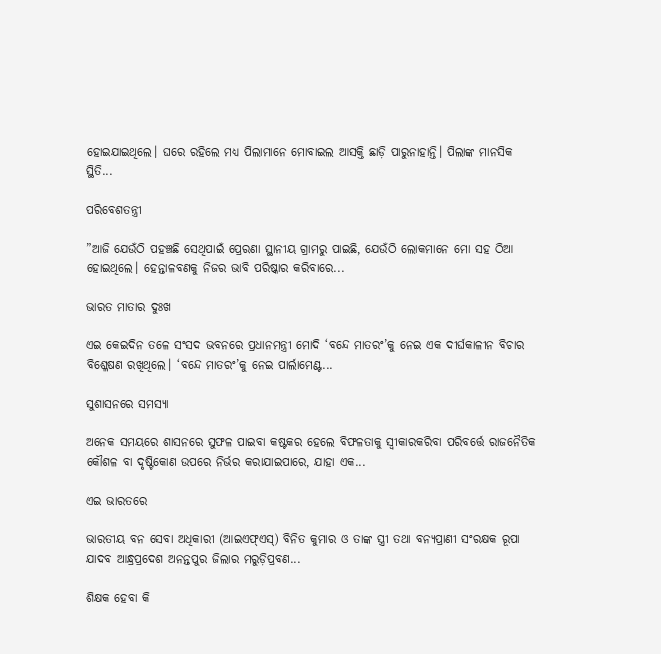ହୋଇଯାଇଥିଲେ। ଘରେ ରହିଲେ ମଧ୍ୟ ପିଲାମାନେ ମୋବାଇଲ ଆସକ୍ତି ଛାଡ଼ି ପାରୁନାହାନ୍ତି। ପିଲାଙ୍କ ମାନସିକ ସ୍ଥିତି...

ପରିବେଶତନ୍ତ୍ରୀ

”ଆଜି ଯେଉଁଠି ପହଞ୍ଚଛି ସେଥିପାଇଁ ପ୍ରେରଣା ସ୍ଥାନୀୟ ଗ୍ରାମରୁ ପାଇଛି, ଯେଉଁଠି ଲୋକମାନେ ମୋ ସହ ଠିଆ ହୋଇଥିଲେ। ହେନ୍ତାଳବଣକୁ ନିଜର ଭାବି ପରିଷ୍କାର କରିବାରେ...

ଭାରତ ମାତାର ଦୁଃଖ

ଏଇ କେଇଦିନ ତଳେ ସଂସଦ ଭବନରେ ପ୍ରଧାନମନ୍ତ୍ରୀ ମୋଦି ‘ବନ୍ଦେ ମାତରଂ’କୁ ନେଇ ଏକ ଦୀର୍ଘକାଳୀନ ବିଚାର ବିଶ୍ଳେଷଣ ରଖିଥିଲେ। ‘ବନ୍ଦେ ମାତରଂ’କୁ ନେଇ ପାର୍ଲାମେଣ୍ଟ...

ସୁଶାସନରେ ସମସ୍ୟା

ଅନେକ ସମୟରେ ଶାସନରେ ସୁଫଳ ପାଇବା କଷ୍ଟକର ହେଲେ ବିଫଳତାକୁ ସ୍ବୀକାରକରିବା ପରିବର୍ତ୍ତେ ରାଜନୈତିକ କୌଶଳ ବା ଦୃଷ୍ଟିକୋଣ ଉପରେ ନିର୍ଭର କରାଯାଇପାରେ, ଯାହା ଏକ...

ଏଇ ଭାରତରେ

ଭାରତୀୟ ବନ ସେବା ଅଧିକାରୀ (ଆଇଏଫ୍‌ଏସ୍‌) ବିନିତ କୁମାର ଓ ତାଙ୍କ ସ୍ତ୍ରୀ ତଥା ବନ୍ୟପ୍ରାଣୀ ସଂରକ୍ଷକ ରୂପା ଯାଦବ ଆନ୍ଧ୍ରପ୍ରଦେଶ ଅନନ୍ତପୁର ଜିଲାର ମରୁଡ଼ିପ୍ରବଣ...

ଶିକ୍ଷକ ହେବା କି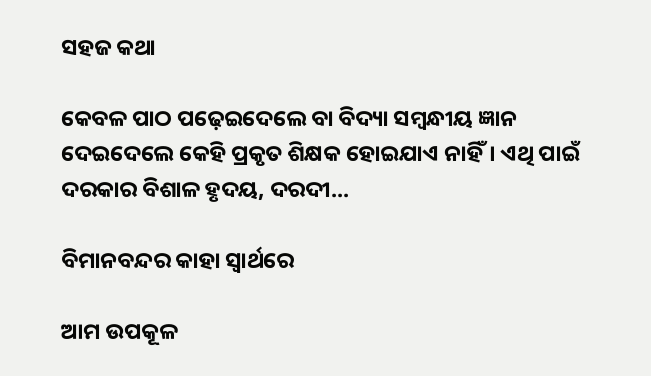ସହଜ କଥା

କେବଳ ପାଠ ପଢ଼େଇଦେଲେ ବା ବିଦ୍ୟା ସମ୍ବନ୍ଧୀୟ ଜ୍ଞାନ ଦେଇଦେଲେ କେହି ପ୍ରକୃତ ଶିକ୍ଷକ ହୋଇଯାଏ ନାହିଁ। ଏଥି ପାଇଁ ଦରକାର ବିଶାଳ ହୃଦୟ, ଦରଦୀ...

ବିମାନବନ୍ଦର କାହା ସ୍ବାର୍ଥରେ

ଆମ ଉପକୂଳ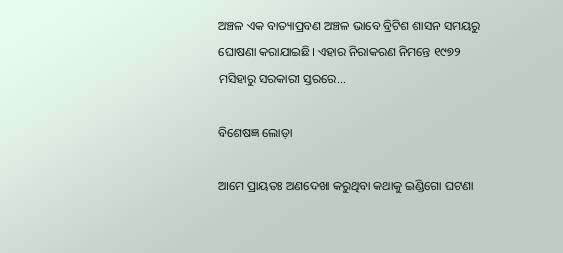ଅଞ୍ଚଳ ଏକ ବାତ୍ୟାପ୍ରବଣ ଅଞ୍ଚଳ ଭାବେ ବ୍ରିଟିଶ ଶାସନ ସମୟରୁ ଘୋଷଣା କରାଯାଇଛି। ଏହାର ନିରାକରଣ ନିମନ୍ତେ ୧୯୭୨ ମସିହାରୁ ସରକାରୀ ସ୍ତରରେ...

ବିଶେଷଜ୍ଞ ଲୋଡ଼ା

ଆମେ ପ୍ରାୟତଃ ଅଣଦେଖା କରୁଥିବା କଥାକୁ ଇଣ୍ଡିଗୋ ଘଟଣା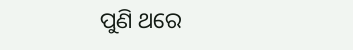ପୁଣି ଥରେ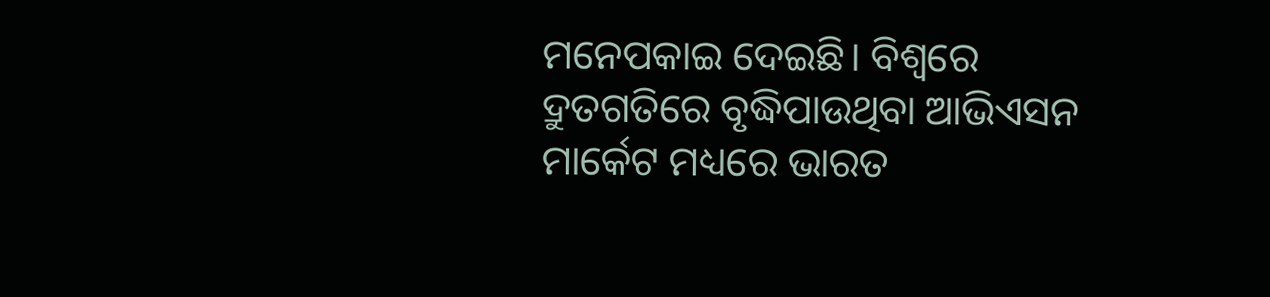ମନେପକାଇ ଦେଇଛି। ବିଶ୍ୱରେ ଦ୍ରୁତଗତିରେ ବୃଦ୍ଧିପାଉଥିବା ଆଭିଏସନ ମାର୍କେଟ ମଧ୍ୟରେ ଭାରତ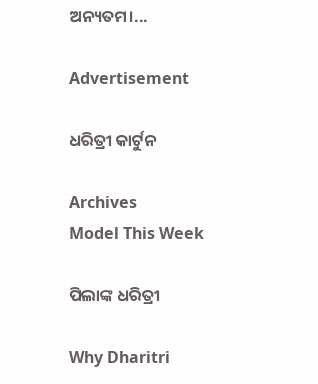ଅନ୍ୟତମ।...

Advertisement

ଧରିତ୍ରୀ କାର୍ଟୁନ

Archives
Model This Week

ପିଲାଙ୍କ ଧରିତ୍ରୀ

Why Dharitri